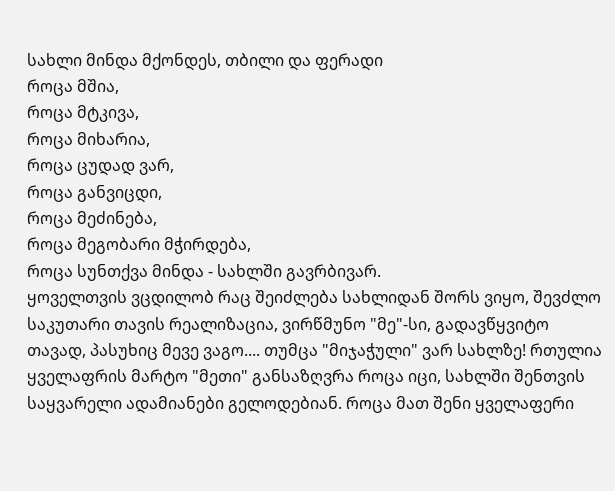სახლი მინდა მქონდეს, თბილი და ფერადი
როცა მშია,
როცა მტკივა,
როცა მიხარია,
როცა ცუდად ვარ,
როცა განვიცდი,
როცა მეძინება,
როცა მეგობარი მჭირდება,
როცა სუნთქვა მინდა - სახლში გავრბივარ.
ყოველთვის ვცდილობ რაც შეიძლება სახლიდან შორს ვიყო, შევძლო საკუთარი თავის რეალიზაცია, ვირწმუნო "მე"-სი, გადავწყვიტო თავად, პასუხიც მევე ვაგო.... თუმცა "მიჯაჭული" ვარ სახლზე! რთულია ყველაფრის მარტო "მეთი" განსაზღვრა როცა იცი, სახლში შენთვის საყვარელი ადამიანები გელოდებიან. როცა მათ შენი ყველაფერი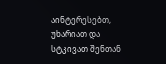აინტერესებთ, უხარიათ და სტკივათ შენთან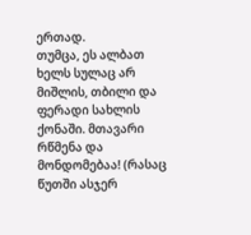ერთად.
თუმცა, ეს ალბათ ხელს სულაც არ მიშლის, თბილი და ფერადი სახლის ქონაში. მთავარი რწმენა და მონდომებაა! (რასაც წუთში ასჯერ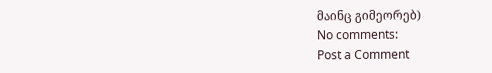მაინც გიმეორებ)
No comments:
Post a Comment